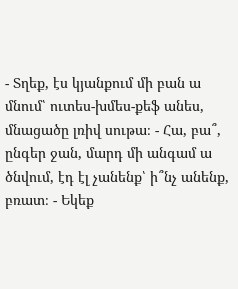- Տղեք, էս կյանքում մի բան ա մնում՝ ուտես-խմես-քեֆ անես, մնացածը լռիվ սութա։ - Հա, բա՞, ընգեր ջան, մարդ մի անգամ ա ծնվում, էդ էլ չանենք՝ ի՞նչ անենք, բռատ։ - Եկեք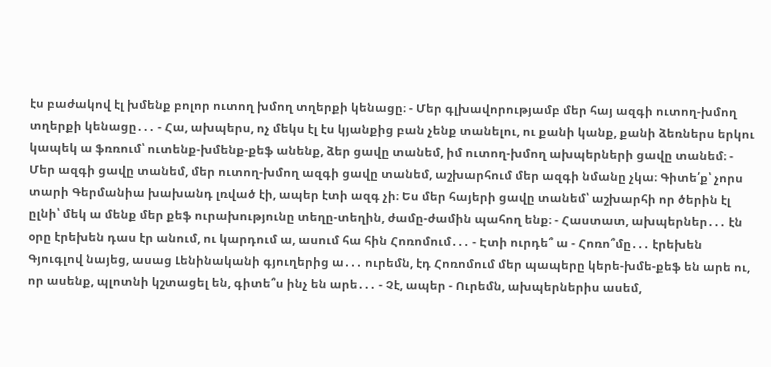էս բաժակով էլ խմենք բոլոր ուտող խմող տղերքի կենացը։ - Մեր գլխավորությամբ մեր հայ ազգի ուտող-խմող տղերքի կենացը․․․ - Հա, ախպերս, ոչ մեկս էլ էս կյանքից բան չենք տանելու, ու քանի կանք, քանի ձեռներս երկու կապեկ ա ֆռռում՝ ուտենք-խմենք-քեֆ անենք, ձեր ցավը տանեմ, իմ ուտող-խմող ախպերների ցավը տանեմ։ - Մեր ազգի ցավը տանեմ, մեր ուտող-խմող ազգի ցավը տանեմ, աշխարհում մեր ազգի նմանը չկա։ Գիտե՛ք՝ չորս տարի Գերմանիա խախանդ լռված էի, ապեր էտի ազգ չի։ Ես մեր հայերի ցավը տանեմ՝ աշխարհի որ ծերին էլ ըլնի՝ մեկ ա մենք մեր քեֆ ուրախությունը տեղը-տեղին, ժամը-ժամին պահող ենք։ - Հաստատ, ախպերներ․․․ էն օրը էրեխեն դաս էր անում, ու կարդում ա, ասում հա հին Հոռոմում․․․ - Էտի ուրդե՞ ա - Հոռո՞մը․․․ էրեխեն Գյուգլով նայեց, ասաց Լենինականի գյուղերից ա․․․ ուրեմն, էդ Հոռոմում մեր պապերը կերե-խմե-քեֆ են արե ու, որ ասենք, պլոտնի կշտացել են, գիտե՞ս ինչ են արե․․․ - Չէ, ապեր - Ուրեմն, ախպերներիս ասեմ,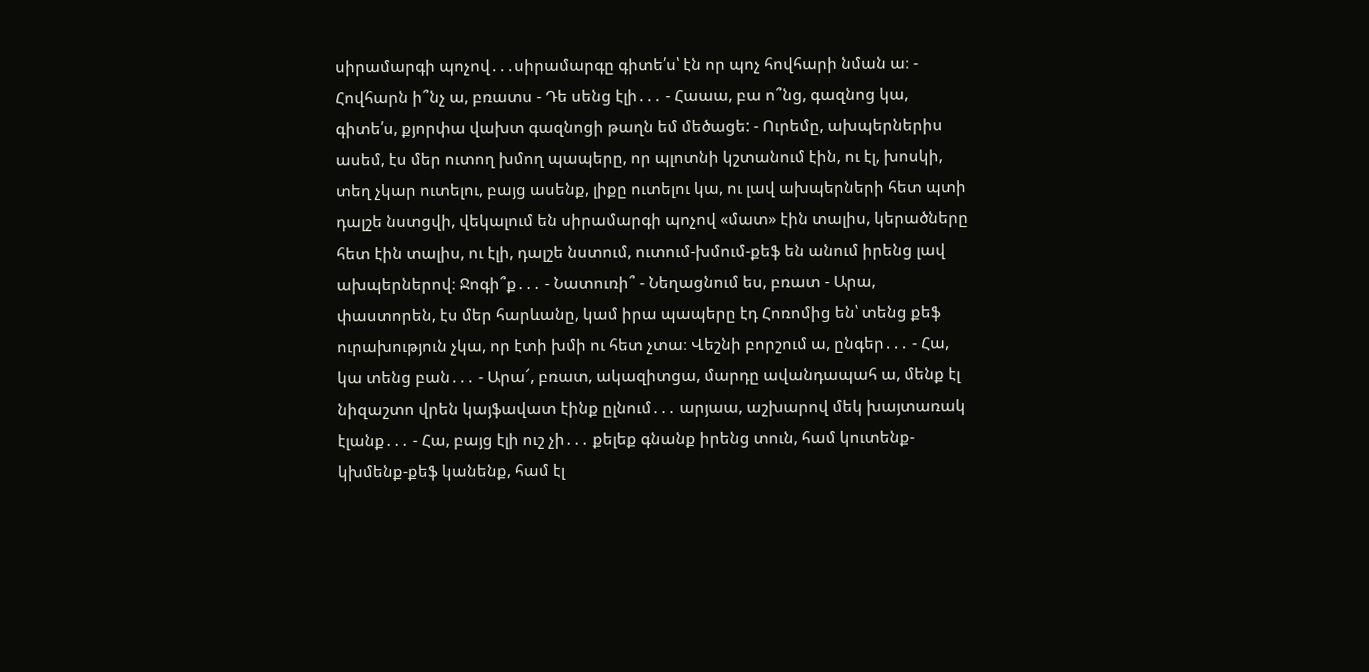սիրամարգի պոչով․․․սիրամարգը գիտե՛ս՝ էն որ պոչ հովհարի նման ա։ - Հովհարն ի՞նչ ա, բռատս - Դե սենց էլի․․․ - Հաաա, բա ո՞նց, գազնոց կա, գիտե՛ս, քյորփա վախտ գազնոցի թաղն եմ մեծացե: - Ուրեմը, ախպերներիս ասեմ, էս մեր ուտող խմող պապերը, որ պլոտնի կշտանում էին, ու էլ, խոսկի, տեղ չկար ուտելու, բայց ասենք, լիքը ուտելու կա, ու լավ ախպերների հետ պտի դալշե նստցվի, վեկալում են սիրամարգի պոչով «մատ» էին տալիս, կերածները հետ էին տալիս, ու էլի, դալշե նստում, ուտում-խմում-քեֆ են անում իրենց լավ ախպերներով։ Ջոգի՞ք․․․ - Նատուռի՞ - Նեղացնում ես, բռատ - Արա, փաստորեն, էս մեր հարևանը, կամ իրա պապերը էդ Հոռոմից են՝ տենց քեֆ ուրախություն չկա, որ էտի խմի ու հետ չտա։ Վեշնի բորշում ա, ընգեր․․․ - Հա, կա տենց բան․․․ - Արա՜, բռատ, ակազիտցա, մարդը ավանդապահ ա, մենք էլ նիզաշտո վրեն կայֆավատ էինք ըլնում․․․ արյաա, աշխարով մեկ խայտառակ էլանք․․․ - Հա, բայց էլի ուշ չի․․․ քելեք գնանք իրենց տուն, համ կուտենք-կխմենք-քեֆ կանենք, համ էլ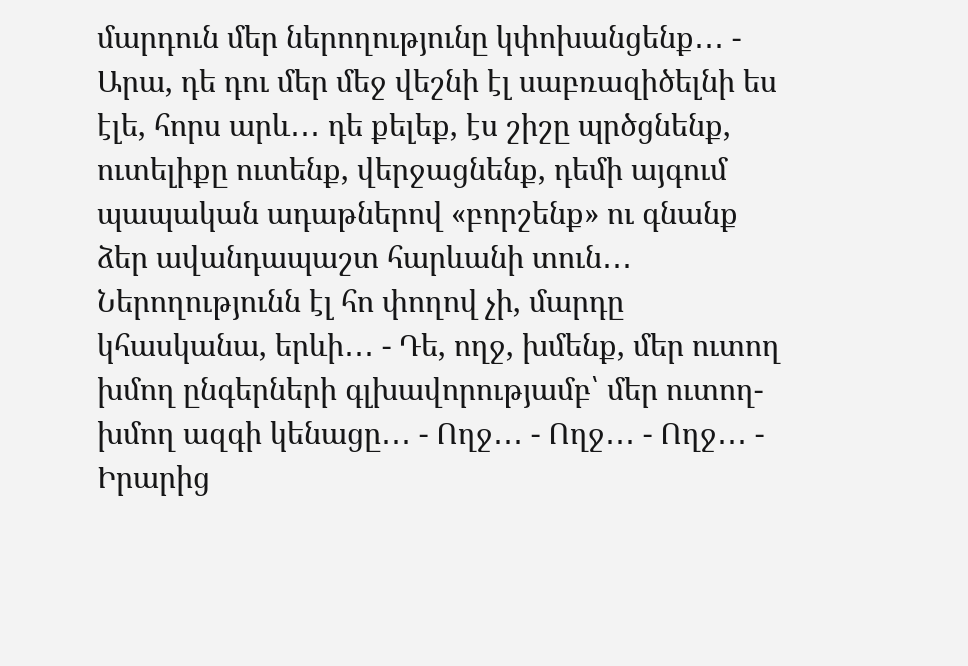մարդուն մեր ներողությունը կփոխանցենք․․․ - Արա, դե դու մեր մեջ վեշնի էլ սաբռազիծելնի ես էլե, հորս արև․․․ դե քելեք, էս շիշը պրծցնենք, ուտելիքը ուտենք, վերջացնենք, դեմի այգում պապական ադաթներով «բորշենք» ու գնանք ձեր ավանդապաշտ հարևանի տուն․․․ Ներողությունն էլ հո փողով չի, մարդը կհասկանա, երևի․․․ - Դե, ողջ, խմենք, մեր ուտող խմող ընգերների գլխավորությամբ՝ մեր ուտող-խմող ազգի կենացը․․․ - Ողջ․․․ - Ողջ․․․ - Ողջ․․․ - Իրարից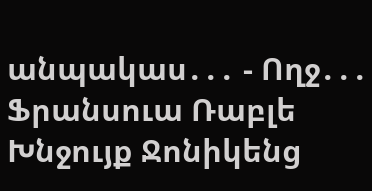անպակաս․․․ - Ողջ․․․
Ֆրանսուա Ռաբլե Խնջույք Ջոնիկենց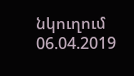նկուղում
06.04.2019